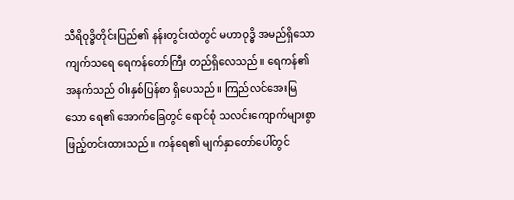သီရိဝုဒ္ဓိတိုင်းပြည်၏ နန်းတွင်းထဲတွင် မဟာဝုဒ္ဓိ အမည်ရှိသော ကျက်သရေ ရေကန်တော်ကြီး တည်ရှိလေသည်။ ရေကန်၏ အနက်သည် ဝါးနှစ်ပြန်စာ ရှိပေသည်။ ကြည်လင်အေးမြသော ရေ၏ အောက်ခြေတွင် ရောင်စုံ သလင်းကျောက်များစွာ ဖြည့်တင်းထားသည်။ ကန်ရေ၏ မျက်နှာတော်ပေါ်တွင်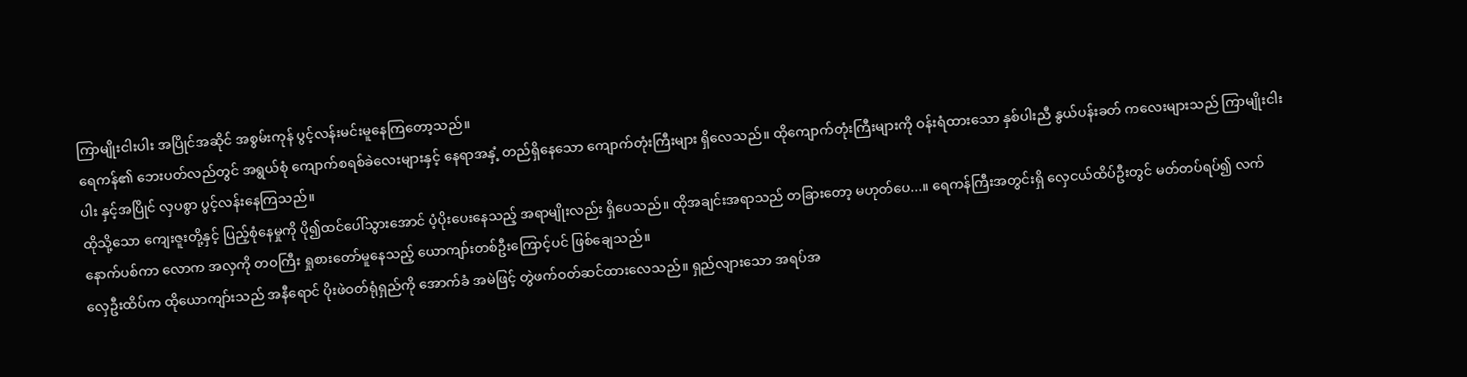ကြာမျိုးငါးပါး အပြိုင်အဆိုင် အစွမ်းကုန် ပွင့်လန်းမင်းမူနေကြတော့သည်။
ရေကန်၏ ဘေးပတ်လည်တွင် အရွယ်စုံ ကျောက်စရစ်ခဲလေးများနှင့် နေရာအနှံ့ တည်ရှိနေသော ကျောက်တုံးကြီးများ ရှိလေသည်။ ထိုကျောက်တုံးကြီးများကို ဝန်းရံထားသော နှစ်ပါးညီ နွယ်ပန်းခတ် ကလေးများသည် ကြာမျိုးငါးပါး နှင့်အပြိုင် လှပစွာ ပွင့်လန်းနေကြသည်။
ထိုသို့သော ကျေးဇူးတို့နှင့် ပြည့်စုံနေမှုကို ပို၍ထင်ပေါ်သွားအောင် ပံ့ပိုးပေးနေသည့် အရာမျိုးလည်း ရှိပေသည်။ ထိုအချင်းအရာသည် တခြားတော့ မဟုတ်ပေ...။ ရေကန်ကြီးအတွင်းရှိ လှေငယ်ထိပ်ဦးတွင် မတ်တပ်ရပ်၍ လက်နောက်ပစ်ကာ လောက အလှကို တဝကြီး ရှုစားတော်မူနေသည့် ယောကျာ်းတစ်ဦးကြောင့်ပင် ဖြစ်ချေသည်။
လှေဦးထိပ်က ထိုယောကျာ်းသည် အနီရောင် ပိုးဖဲဝတ်ရုံရှည်ကို အောက်ခံ အမဲဖြင့် တွဲဖက်ဝတ်ဆင်ထားလေသည်။ ရှည်လျားသော အရပ်အ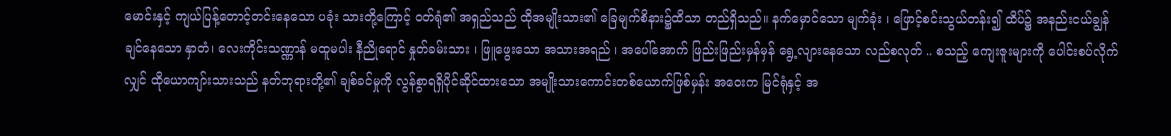မောင်းနှင့် ကျယ်ပြန့်တောင့်တင်းနေသော ပခုံး သားတို့ကြောင့် ဝတ်ရုံ၏ အရှည်သည် ထိုအမျိုးသား၏ ခြေမျက်စိနား၌ထိသာ တည်ရှိသည်။ နက်မှောင်သော မျက်ခုံး ၊ ဖြောင့်စင်းသွယ်တန်း၍ ထိပ်၌ အနည်းငယ်ချွန်ချင်နေသော နှာတံ၊ လေးကိုင်းသဏ္ဏာန် မထူမပါး နီညိုရောင် နှုတ်ခမ်းသား ၊ ဖြူဖွေးသော အသားအရည် ၊ အပေါ်အောက် ဖြည်းဖြည်းမှန်မှန် ရွေ့လျားနေသော လည်စလုတ် .. စသည့် ကျေးဇူးများကို ပေါင်းစပ်လိုက်လျှင် ထိုယောကျာ်းသားသည် နတ်ဘုရားတို့၏ ချစ်ခင်မှုကို လွန်စွာရရှိပိုင်ဆိုင်ထားသော အမျိုးသားကောင်းတစ်ယောက်ဖြစ်မှန်း အဝေးက မြင်ရုံနှင့် အ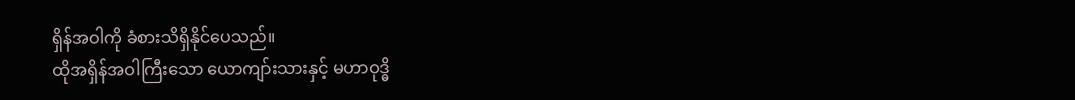ရှိန်အဝါကို ခံစားသိရှိနိုင်ပေသည်။
ထိုအရှိန်အဝါကြီးသော ယောကျာ်းသားနှင့် မဟာဝုဒ္ဓိ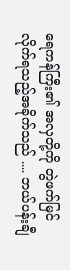ရေကန်ကြီး၏ အလှတို့ကို တွဲဖက်မြင်လိုက်ရသည့်အခိုက်သည် .... ဘယ်ပန်းချီ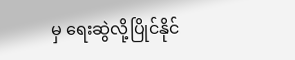မှ ရေးဆွဲလို့ပြိုင်နိုင်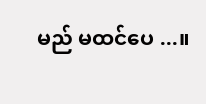မည် မထင်ပေ ...။